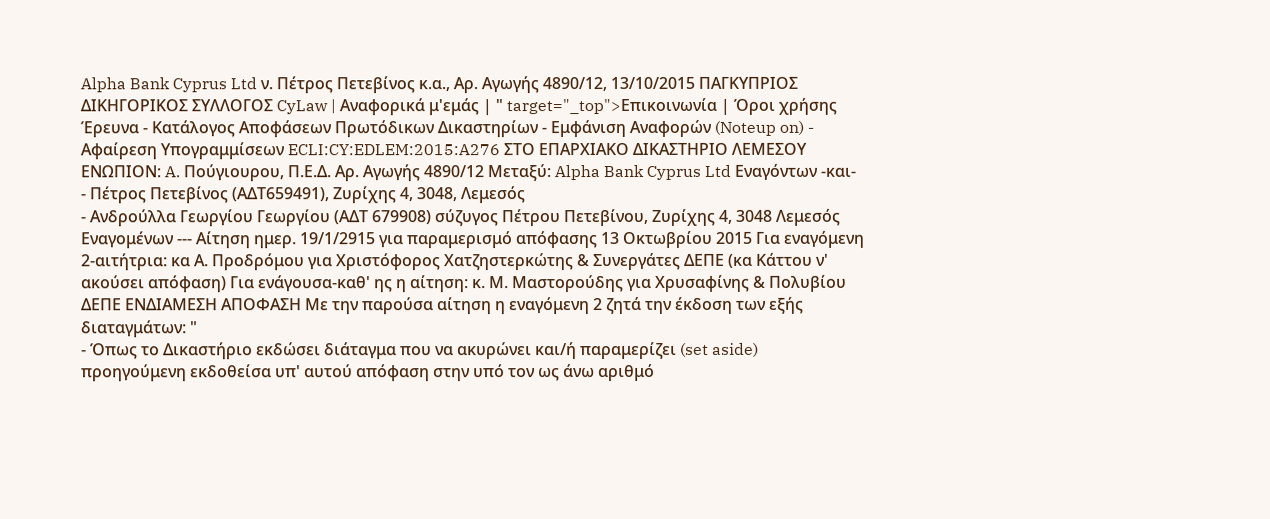Alpha Bank Cyprus Ltd ν. Πέτρος Πετεβίνος κ.α., Αρ. Αγωγής 4890/12, 13/10/2015 ΠΑΓΚΥΠΡΙΟΣ ΔΙΚΗΓΟΡΙΚΟΣ ΣΥΛΛΟΓΟΣ CyLaw | Αναφορικά μ'εμάς | " target="_top">Επικοινωνία | Όροι χρήσης Έρευνα - Κατάλογος Αποφάσεων Πρωτόδικων Δικαστηρίων - Εμφάνιση Αναφορών (Noteup on) - Αφαίρεση Υπογραμμίσεων ECLI:CY:EDLEM:2015:A276 ΣΤΟ ΕΠΑΡΧΙΑΚΟ ΔΙΚΑΣΤΗΡΙΟ ΛΕΜΕΣΟΥ ΕΝΩΠΙΟΝ: A. Πούγιουρου, Π.Ε.Δ. Αρ. Αγωγής 4890/12 Mεταξύ: Alpha Bank Cyprus Ltd Εναγόντων -και-
- Πέτρος Πετεβίνος (ΑΔΤ659491), Ζυρίχης 4, 3048, Λεμεσός
- Ανδρούλλα Γεωργίου Γεωργίου (ΑΔΤ 679908) σύζυγος Πέτρου Πετεβίνου, Ζυρίχης 4, 3048 Λεμεσός Εναγομένων --- Αίτηση ημερ. 19/1/2915 για παραμερισμό απόφασης 13 Οκτωβρίου 2015 Για εναγόμενη 2-αιτήτρια: κα Α. Προδρόμου για Χριστόφορος Χατζηστερκώτης & Συνεργάτες ΔΕΠΕ (κα Κάττου ν' ακούσει απόφαση) Για ενάγουσα-καθ' ης η αίτηση: κ. Μ. Μαστορούδης για Χρυσαφίνης & Πολυβίου ΔΕΠΕ ΕΝΔΙΑΜΕΣΗ ΑΠΟΦΑΣΗ Mε την παρούσα αίτηση η εναγόμενη 2 ζητά την έκδοση των εξής διαταγμάτων: "
- Όπως το Δικαστήριο εκδώσει διάταγμα που να ακυρώνει και/ή παραμερίζει (set aside) προηγούμενη εκδοθείσα υπ' αυτού απόφαση στην υπό τον ως άνω αριθμό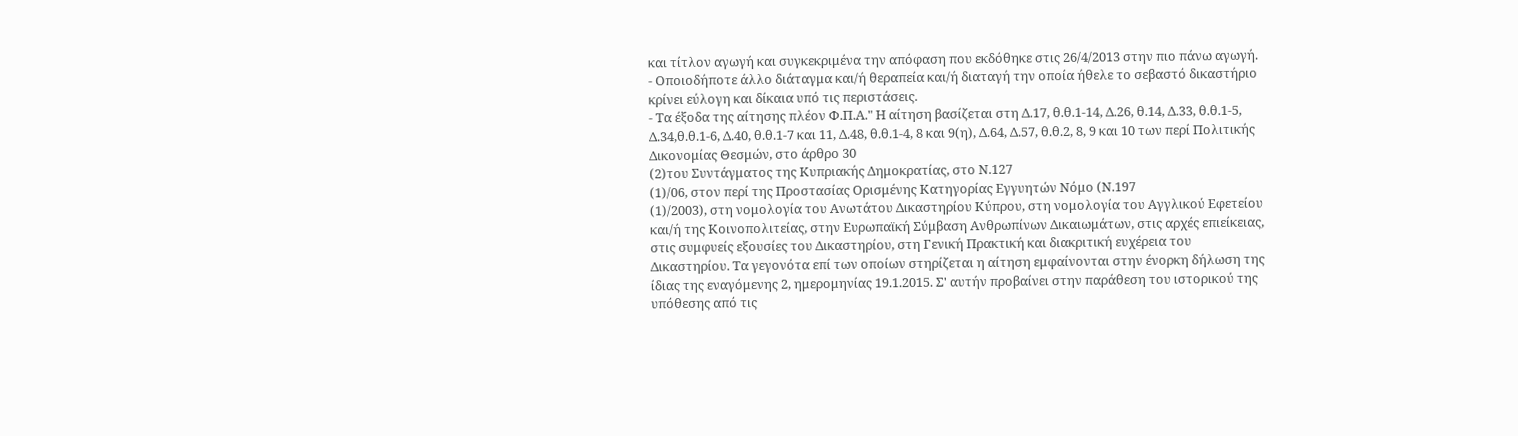και τίτλον αγωγή και συγκεκριμένα την απόφαση που εκδόθηκε στις 26/4/2013 στην πιο πάνω αγωγή.
- Οποιοδήποτε άλλο διάταγμα και/ή θεραπεία και/ή διαταγή την οποία ήθελε το σεβαστό δικαστήριο κρίνει εύλογη και δίκαια υπό τις περιστάσεις.
- Τα έξοδα της αίτησης πλέον Φ.Π.Α." Η αίτηση βασίζεται στη Δ.17, θ.θ.1-14, Δ.26, θ.14, Δ.33, θ.θ.1-5, Δ.34,θ.θ.1-6, Δ.40, θ.θ.1-7 και 11, Δ.48, θ.θ.1-4, 8 και 9(η), Δ.64, Δ.57, θ.θ.2, 8, 9 και 10 των περί Πολιτικής Δικονομίας Θεσμών, στο άρθρο 30
(2)του Συντάγματος της Κυπριακής Δημοκρατίας, στο Ν.127
(1)/06, στον περί της Προστασίας Ορισμένης Κατηγορίας Εγγυητών Νόμο (Ν.197
(1)/2003), στη νομολογία του Ανωτάτου Δικαστηρίου Κύπρου, στη νομολογία του Αγγλικού Εφετείου και/ή της Κοινοπολιτείας, στην Ευρωπαϊκή Σύμβαση Ανθρωπίνων Δικαιωμάτων, στις αρχές επιείκειας, στις συμφυείς εξουσίες του Δικαστηρίου, στη Γενική Πρακτική και διακριτική ευχέρεια του Δικαστηρίου. Τα γεγονότα επί των οποίων στηρίζεται η αίτηση εμφαίνονται στην ένορκη δήλωση της ίδιας της εναγόμενης 2, ημερομηνίας 19.1.2015. Σ' αυτήν προβαίνει στην παράθεση του ιστορικού της υπόθεσης από τις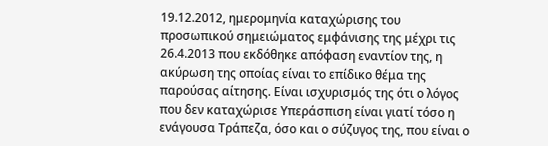19.12.2012, ημερομηνία καταχώρισης του προσωπικού σημειώματος εμφάνισης της μέχρι τις 26.4.2013 που εκδόθηκε απόφαση εναντίον της, η ακύρωση της οποίας είναι το επίδικο θέμα της παρούσας αίτησης. Είναι ισχυρισμός της ότι ο λόγος που δεν καταχώρισε Υπεράσπιση είναι γιατί τόσο η ενάγουσα Τράπεζα, όσο και ο σύζυγος της, που είναι ο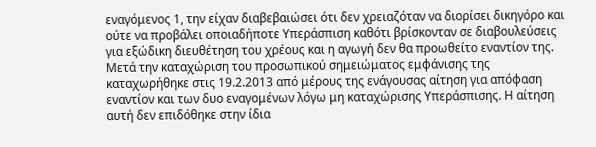εναγόμενος 1, την είχαν διαβεβαιώσει ότι δεν χρειαζόταν να διορίσει δικηγόρο και ούτε να προβάλει οποιαδήποτε Υπεράσπιση καθότι βρίσκονταν σε διαβουλεύσεις για εξώδικη διευθέτηση του χρέους και η αγωγή δεν θα προωθείτο εναντίον της. Μετά την καταχώριση του προσωπικού σημειώματος εμφάνισης της καταχωρήθηκε στις 19.2.2013 από μέρους της ενάγουσας αίτηση για απόφαση εναντίον και των δυο εναγομένων λόγω μη καταχώρισης Υπεράσπισης. Η αίτηση αυτή δεν επιδόθηκε στην ίδια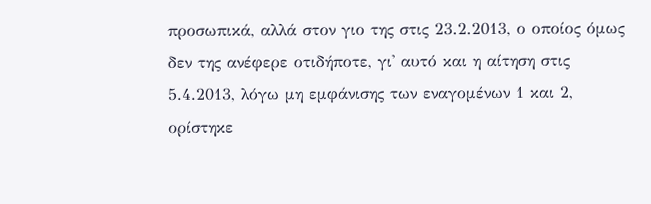προσωπικά, αλλά στον γιο της στις 23.2.2013, ο οποίος όμως δεν της ανέφερε οτιδήποτε, γι' αυτό και η αίτηση στις 5.4.2013, λόγω μη εμφάνισης των εναγομένων 1 και 2, ορίστηκε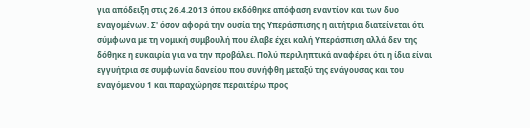για απόδειξη στις 26.4.2013 όπου εκδόθηκε απόφαση εναντίον και των δυο εναγομένων. Σ' όσον αφορά την ουσία της Υπεράσπισης η αιτήτρια διατείνεται ότι σύμφωνα με τη νομική συμβουλή που έλαβε έχει καλή Υπεράσπιση αλλά δεν της δόθηκε η ευκαιρία για να την προβάλει. Πολύ περιληπτικά αναφέρει ότι η ίδια είναι εγγυήτρια σε συμφωνία δανείου που συνήφθη μεταξύ της ενάγουσας και του εναγόμενου 1 και παραχώρησε περαιτέρω προς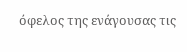όφελος της ενάγουσας τις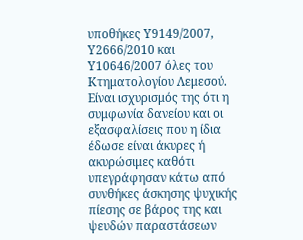υποθήκες Υ9149/2007, Υ2666/2010 και Υ10646/2007 όλες του Κτηματολογίου Λεμεσού. Είναι ισχυρισμός της ότι η συμφωνία δανείου και οι εξασφαλίσεις που η ίδια έδωσε είναι άκυρες ή ακυρώσιμες καθότι υπεγράφησαν κάτω από συνθήκες άσκησης ψυχικής πίεσης σε βάρος της και ψευδών παραστάσεων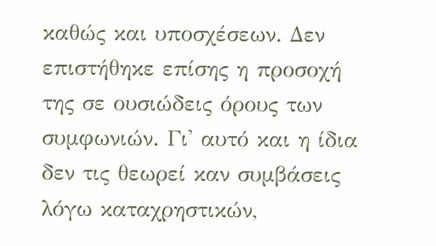καθώς και υποσχέσεων. Δεν επιστήθηκε επίσης η προσοχή της σε ουσιώδεις όρους των συμφωνιών. Γι' αυτό και η ίδια δεν τις θεωρεί καν συμβάσεις λόγω καταχρηστικών,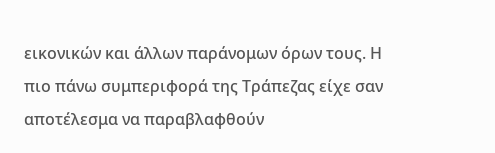εικονικών και άλλων παράνομων όρων τους. Η πιο πάνω συμπεριφορά της Τράπεζας είχε σαν αποτέλεσμα να παραβλαφθούν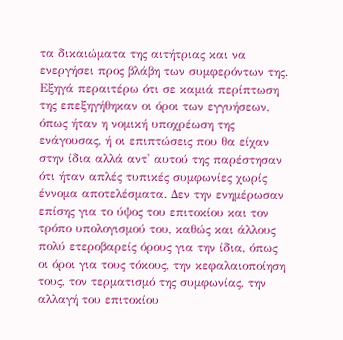τα δικαιώματα της αιτήτριας και να ενεργήσει προς βλάβη των συμφερόντων της. Εξηγά περαιτέρω ότι σε καμιά περίπτωση της επεξηγήθηκαν οι όροι των εγγυήσεων, όπως ήταν η νομική υποχρέωση της ενάγουσας, ή οι επιπτώσεις που θα είχαν στην ίδια αλλά αντ' αυτού της παρέστησαν ότι ήταν απλές τυπικές συμφωνίες χωρίς έννομα αποτελέσματα. Δεν την ενημέρωσαν επίσης για το ύψος του επιτοκίου και τον τρόπο υπολογισμού του, καθώς και άλλους πολύ ετεροβαρείς όρους για την ίδια, όπως οι όροι για τους τόκους, την κεφαλαιοποίηση τους, τον τερματισμό της συμφωνίας, την αλλαγή του επιτοκίου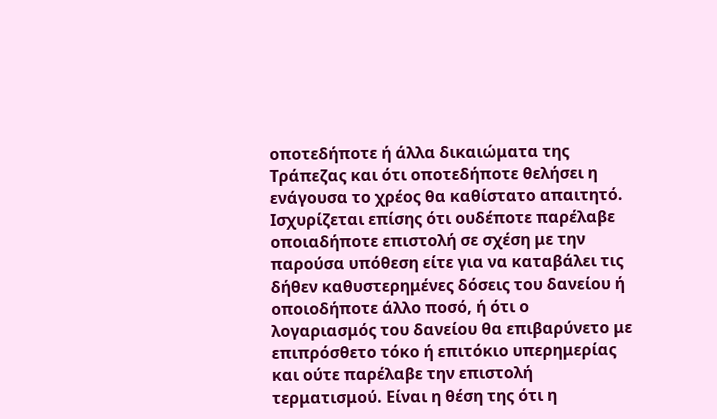οποτεδήποτε ή άλλα δικαιώματα της Τράπεζας και ότι οποτεδήποτε θελήσει η ενάγουσα το χρέος θα καθίστατο απαιτητό. Ισχυρίζεται επίσης ότι ουδέποτε παρέλαβε οποιαδήποτε επιστολή σε σχέση με την παρούσα υπόθεση είτε για να καταβάλει τις δήθεν καθυστερημένες δόσεις του δανείου ή οποιοδήποτε άλλο ποσό, ή ότι ο λογαριασμός του δανείου θα επιβαρύνετο με επιπρόσθετο τόκο ή επιτόκιο υπερημερίας και ούτε παρέλαβε την επιστολή τερματισμού. Είναι η θέση της ότι η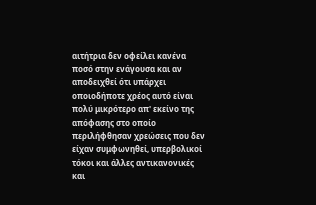αιτήτρια δεν οφείλει κανένα ποσό στην ενάγουσα και αν αποδειχθεί ότι υπάρχει οποιοδήποτε χρέος αυτό είναι πολύ μικρότερο απ' εκείνο της απόφασης στο οποίο περιλήφθησαν χρεώσεις που δεν είχαν συμφωνηθεί, υπερβολικοί τόκοι και άλλες αντικανονικές και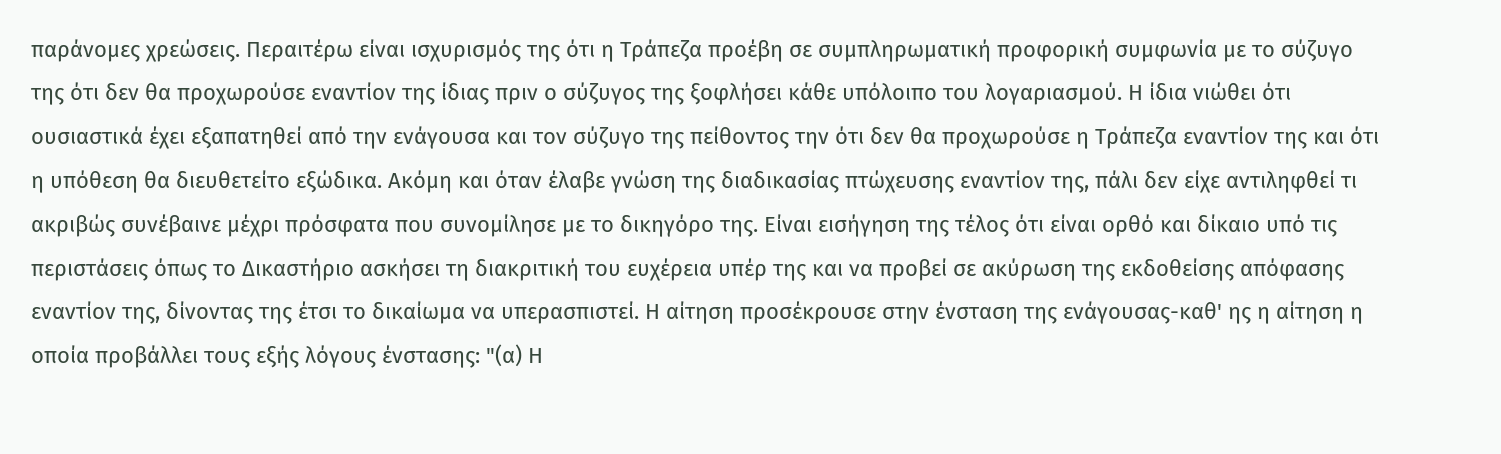παράνομες χρεώσεις. Περαιτέρω είναι ισχυρισμός της ότι η Τράπεζα προέβη σε συμπληρωματική προφορική συμφωνία με το σύζυγο της ότι δεν θα προχωρούσε εναντίον της ίδιας πριν ο σύζυγος της ξοφλήσει κάθε υπόλοιπο του λογαριασμού. Η ίδια νιώθει ότι ουσιαστικά έχει εξαπατηθεί από την ενάγουσα και τον σύζυγο της πείθοντος την ότι δεν θα προχωρούσε η Τράπεζα εναντίον της και ότι η υπόθεση θα διευθετείτο εξώδικα. Ακόμη και όταν έλαβε γνώση της διαδικασίας πτώχευσης εναντίον της, πάλι δεν είχε αντιληφθεί τι ακριβώς συνέβαινε μέχρι πρόσφατα που συνομίλησε με το δικηγόρο της. Είναι εισήγηση της τέλος ότι είναι ορθό και δίκαιο υπό τις περιστάσεις όπως το Δικαστήριο ασκήσει τη διακριτική του ευχέρεια υπέρ της και να προβεί σε ακύρωση της εκδοθείσης απόφασης εναντίον της, δίνοντας της έτσι το δικαίωμα να υπερασπιστεί. Η αίτηση προσέκρουσε στην ένσταση της ενάγουσας-καθ' ης η αίτηση η οποία προβάλλει τους εξής λόγους ένστασης: "(α) Η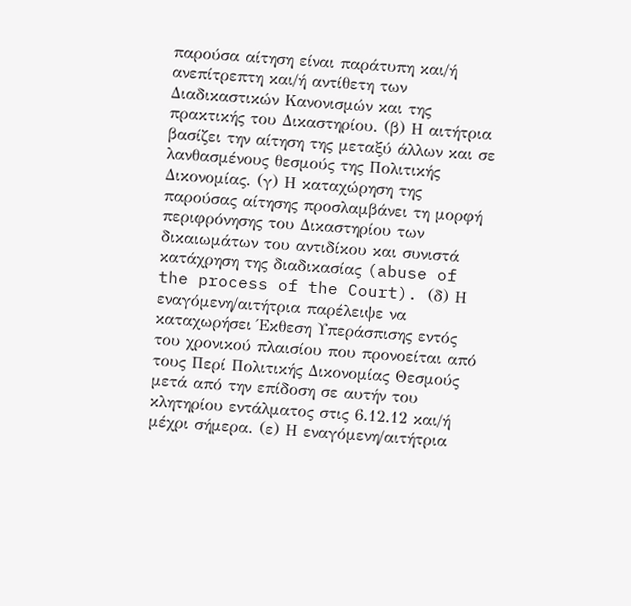παρούσα αίτηση είναι παράτυπη και/ή ανεπίτρεπτη και/ή αντίθετη των Διαδικαστικών Κανονισμών και της πρακτικής του Δικαστηρίου. (β) Η αιτήτρια βασίζει την αίτηση της μεταξύ άλλων και σε λανθασμένους θεσμούς της Πολιτικής Δικονομίας. (γ) Η καταχώρηση της παρούσας αίτησης προσλαμβάνει τη μορφή περιφρόνησης του Δικαστηρίου των δικαιωμάτων του αντιδίκου και συνιστά κατάχρηση της διαδικασίας (abuse of the process of the Court). (δ) Η εναγόμενη/αιτήτρια παρέλειψε να καταχωρήσει Έκθεση Υπεράσπισης εντός του χρονικού πλαισίου που προνοείται από τους Περί Πολιτικής Δικονομίας Θεσμούς μετά από την επίδοση σε αυτήν του κλητηρίου εντάλματος στις 6.12.12 και/ή μέχρι σήμερα. (ε) Η εναγόμενη/αιτήτρια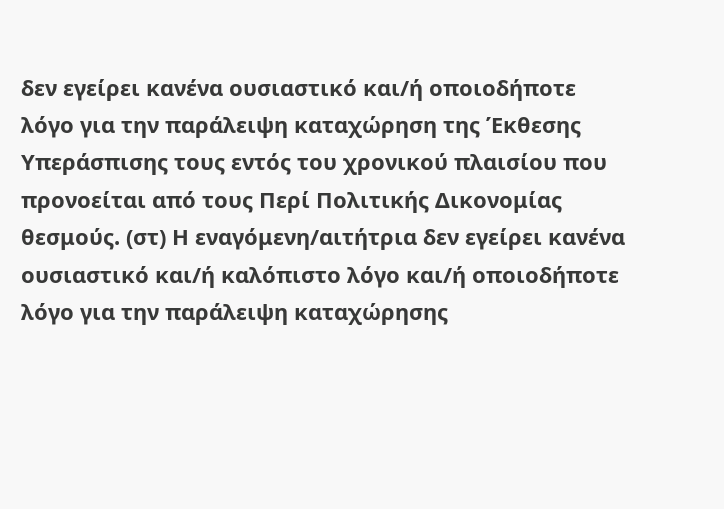δεν εγείρει κανένα ουσιαστικό και/ή οποιοδήποτε λόγο για την παράλειψη καταχώρηση της Έκθεσης Υπεράσπισης τους εντός του χρονικού πλαισίου που προνοείται από τους Περί Πολιτικής Δικονομίας θεσμούς. (στ) Η εναγόμενη/αιτήτρια δεν εγείρει κανένα ουσιαστικό και/ή καλόπιστο λόγο και/ή οποιοδήποτε λόγο για την παράλειψη καταχώρησης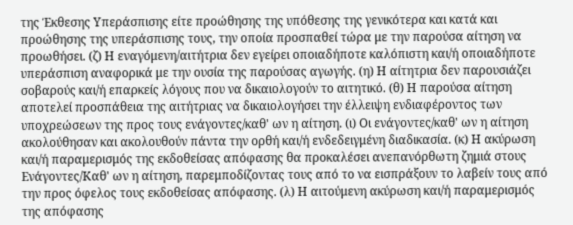της Έκθεσης Υπεράσπισης είτε προώθησης της υπόθεσης της γενικότερα και κατά και προώθησης της υπεράσπισης τους, την οποία προσπαθεί τώρα με την παρούσα αίτηση να προωθήσει. (ζ) Η εναγόμενη/αιτήτρια δεν εγείρει οποιαδήποτε καλόπιστη και/ή οποιαδήποτε υπεράσπιση αναφορικά με την ουσία της παρούσας αγωγής. (η) Η αίτητρια δεν παρουσιάζει σοβαρούς και/ή επαρκείς λόγους που να δικαιολογούν το αιτητικό. (θ) Η παρούσα αίτηση αποτελεί προσπάθεια της αιτήτριας να δικαιολογήσει την έλλειψη ενδιαφέροντος των υποχρεώσεων της προς τους ενάγοντες/καθ' ων η αίτηση. (ι) Οι ενάγοντες/καθ' ων η αίτηση ακολούθησαν και ακολουθούν πάντα την ορθή και/ή ενδεδειγμένη διαδικασία. (κ) Η ακύρωση και/ή παραμερισμός της εκδοθείσας απόφασης θα προκαλέσει ανεπανόρθωτη ζημιά στους Ενάγοντες/Καθ' ων η αίτηση, παρεμποδίζοντας τους από το να εισπράξουν το λαβείν τους από την προς όφελος τους εκδοθείσας απόφασης. (λ) Η αιτούμενη ακύρωση και/ή παραμερισμός της απόφασης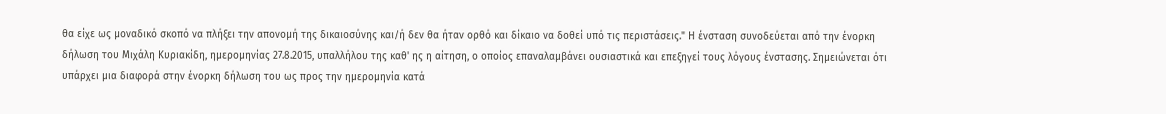θα είχε ως μοναδικό σκοπό να πλήξει την απονομή της δικαιοσύνης και/ή δεν θα ήταν ορθό και δίκαιο να δοθεί υπό τις περιστάσεις." Η ένσταση συνοδεύεται από την ένορκη δήλωση του Μιχάλη Κυριακίδη, ημερομηνίας 27.8.2015, υπαλλήλου της καθ' ης η αίτηση, ο οποίος επαναλαμβάνει ουσιαστικά και επεξηγεί τους λόγους ένστασης. Σημειώνεται ότι υπάρχει μια διαφορά στην ένορκη δήλωση του ως προς την ημερομηνία κατά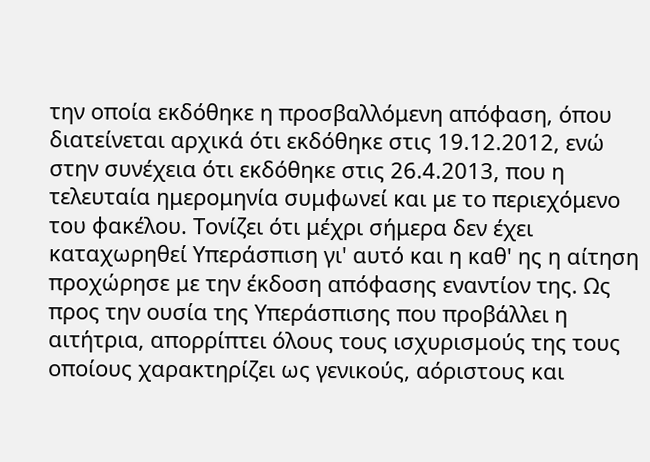την οποία εκδόθηκε η προσβαλλόμενη απόφαση, όπου διατείνεται αρχικά ότι εκδόθηκε στις 19.12.2012, ενώ στην συνέχεια ότι εκδόθηκε στις 26.4.2013, που η τελευταία ημερομηνία συμφωνεί και με το περιεχόμενο του φακέλου. Τονίζει ότι μέχρι σήμερα δεν έχει καταχωρηθεί Υπεράσπιση γι' αυτό και η καθ' ης η αίτηση προχώρησε με την έκδοση απόφασης εναντίον της. Ως προς την ουσία της Υπεράσπισης που προβάλλει η αιτήτρια, απορρίπτει όλους τους ισχυρισμούς της τους οποίους χαρακτηρίζει ως γενικούς, αόριστους και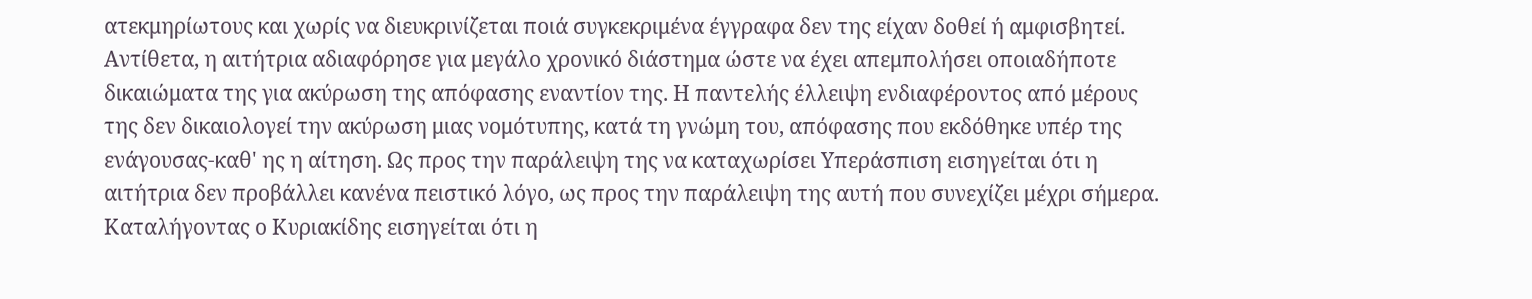ατεκμηρίωτους και χωρίς να διευκρινίζεται ποιά συγκεκριμένα έγγραφα δεν της είχαν δοθεί ή αμφισβητεί. Αντίθετα, η αιτήτρια αδιαφόρησε για μεγάλο χρονικό διάστημα ώστε να έχει απεμπολήσει οποιαδήποτε δικαιώματα της για ακύρωση της απόφασης εναντίον της. Η παντελής έλλειψη ενδιαφέροντος από μέρους της δεν δικαιολογεί την ακύρωση μιας νομότυπης, κατά τη γνώμη του, απόφασης που εκδόθηκε υπέρ της ενάγουσας-καθ' ης η αίτηση. Ως προς την παράλειψη της να καταχωρίσει Υπεράσπιση εισηγείται ότι η αιτήτρια δεν προβάλλει κανένα πειστικό λόγο, ως προς την παράλειψη της αυτή που συνεχίζει μέχρι σήμερα. Καταλήγοντας ο Κυριακίδης εισηγείται ότι η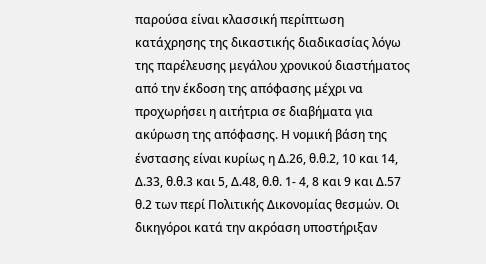παρούσα είναι κλασσική περίπτωση κατάχρησης της δικαστικής διαδικασίας λόγω της παρέλευσης μεγάλου χρονικού διαστήματος από την έκδοση της απόφασης μέχρι να προχωρήσει η αιτήτρια σε διαβήματα για ακύρωση της απόφασης. Η νομική βάση της ένστασης είναι κυρίως η Δ.26, θ.θ.2, 10 και 14, Δ.33, θ.θ.3 και 5, Δ.48, θ.θ. 1- 4, 8 και 9 και Δ.57 θ.2 των περί Πολιτικής Δικονομίας θεσμών. Οι δικηγόροι κατά την ακρόαση υποστήριξαν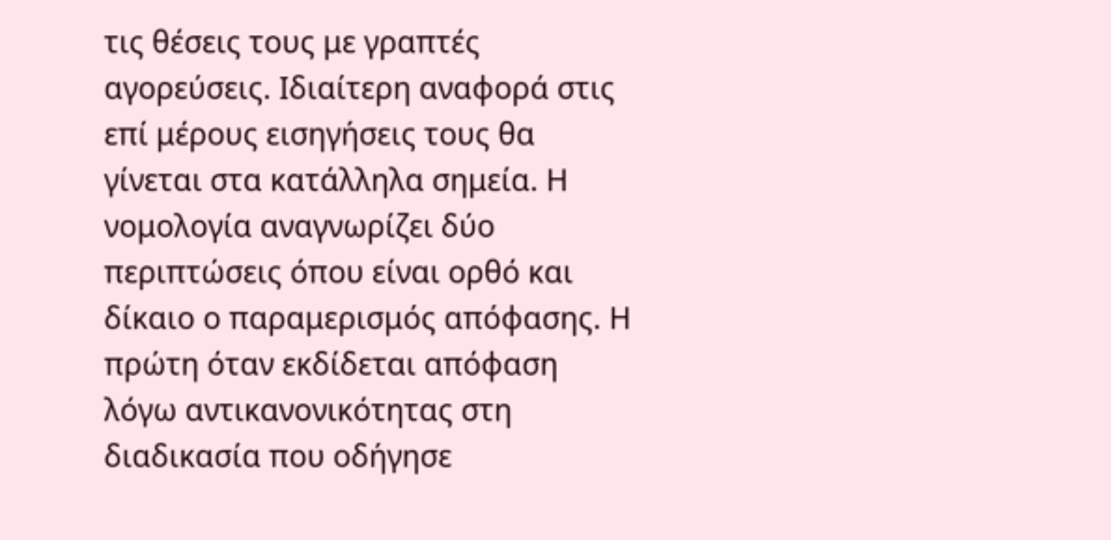τις θέσεις τους με γραπτές αγορεύσεις. Ιδιαίτερη αναφορά στις επί μέρους εισηγήσεις τους θα γίνεται στα κατάλληλα σημεία. Η νομολογία αναγνωρίζει δύο περιπτώσεις όπου είναι ορθό και δίκαιο ο παραμερισμός απόφασης. Η πρώτη όταν εκδίδεται απόφαση λόγω αντικανονικότητας στη διαδικασία που οδήγησε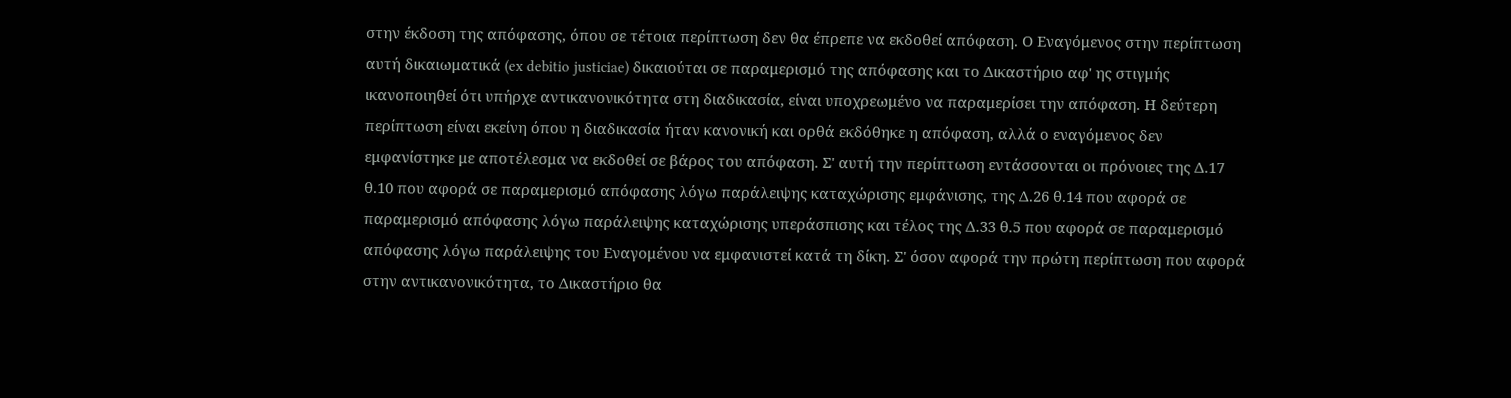στην έκδοση της απόφασης, όπου σε τέτοια περίπτωση δεν θα έπρεπε να εκδοθεί απόφαση. Ο Εναγόμενος στην περίπτωση αυτή δικαιωματικά (ex debitio justiciae) δικαιούται σε παραμερισμό της απόφασης και το Δικαστήριο αφ' ης στιγμής ικανοποιηθεί ότι υπήρχε αντικανονικότητα στη διαδικασία, είναι υποχρεωμένο να παραμερίσει την απόφαση. Η δεύτερη περίπτωση είναι εκείνη όπου η διαδικασία ήταν κανονική και ορθά εκδόθηκε η απόφαση, αλλά ο εναγόμενος δεν εμφανίστηκε με αποτέλεσμα να εκδοθεί σε βάρος του απόφαση. Σ' αυτή την περίπτωση εντάσσονται οι πρόνοιες της Δ.17 θ.10 που αφορά σε παραμερισμό απόφασης λόγω παράλειψης καταχώρισης εμφάνισης, της Δ.26 θ.14 που αφορά σε παραμερισμό απόφασης λόγω παράλειψης καταχώρισης υπεράσπισης και τέλος της Δ.33 θ.5 που αφορά σε παραμερισμό απόφασης λόγω παράλειψης του Εναγομένου να εμφανιστεί κατά τη δίκη. Σ' όσον αφορά την πρώτη περίπτωση που αφορά στην αντικανονικότητα, το Δικαστήριο θα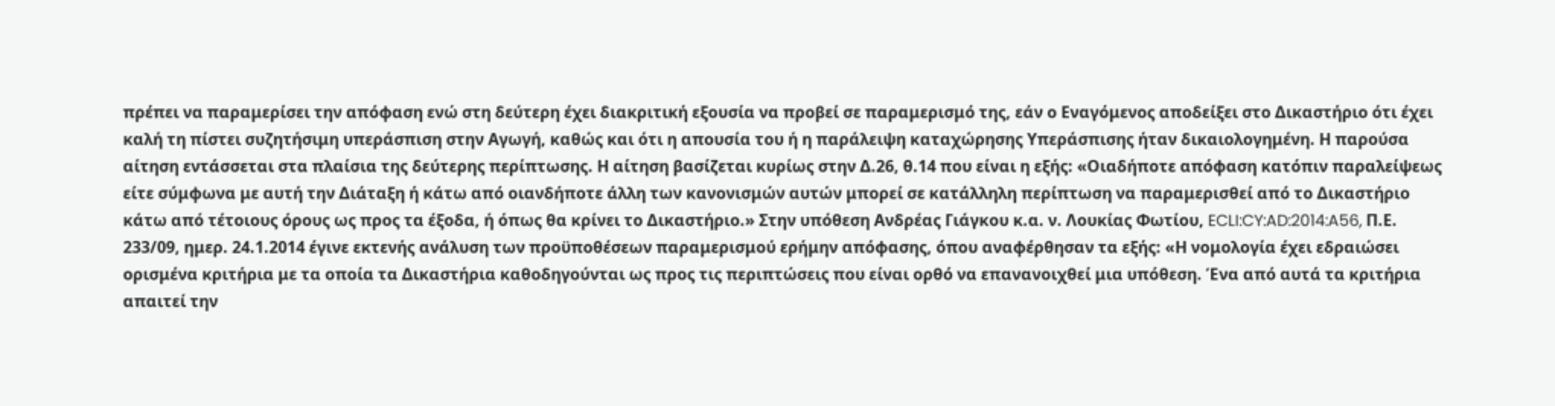πρέπει να παραμερίσει την απόφαση ενώ στη δεύτερη έχει διακριτική εξουσία να προβεί σε παραμερισμό της, εάν ο Εναγόμενος αποδείξει στο Δικαστήριο ότι έχει καλή τη πίστει συζητήσιμη υπεράσπιση στην Αγωγή, καθώς και ότι η απουσία του ή η παράλειψη καταχώρησης Υπεράσπισης ήταν δικαιολογημένη. Η παρούσα αίτηση εντάσσεται στα πλαίσια της δεύτερης περίπτωσης. Η αίτηση βασίζεται κυρίως στην Δ.26, θ.14 που είναι η εξής: «Οιαδήποτε απόφαση κατόπιν παραλείψεως είτε σύμφωνα με αυτή την Διάταξη ή κάτω από οιανδήποτε άλλη των κανονισμών αυτών μπορεί σε κατάλληλη περίπτωση να παραμερισθεί από το Δικαστήριο κάτω από τέτοιους όρους ως προς τα έξοδα, ή όπως θα κρίνει το Δικαστήριο.» Στην υπόθεση Ανδρέας Γιάγκου κ.α. ν. Λουκίας Φωτίου, ECLI:CY:AD:2014:A56, Π.Ε. 233/09, ημερ. 24.1.2014 έγινε εκτενής ανάλυση των προϋποθέσεων παραμερισμού ερήμην απόφασης, όπου αναφέρθησαν τα εξής: «Η νομολογία έχει εδραιώσει ορισμένα κριτήρια με τα οποία τα Δικαστήρια καθοδηγούνται ως προς τις περιπτώσεις που είναι ορθό να επανανοιχθεί μια υπόθεση. Ένα από αυτά τα κριτήρια απαιτεί την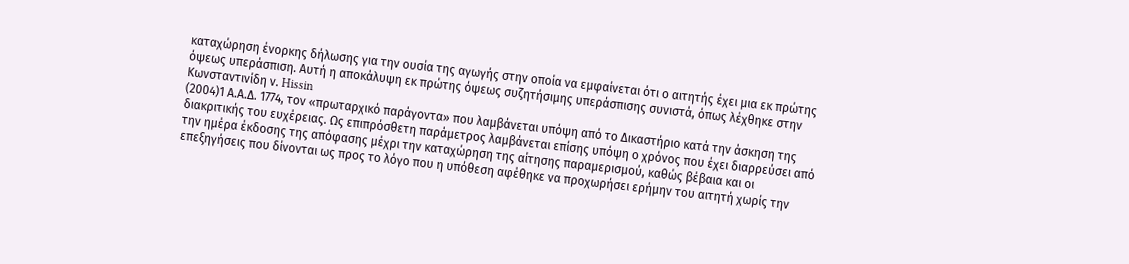καταχώρηση ένορκης δήλωσης για την ουσία της αγωγής στην οποία να εμφαίνεται ότι ο αιτητής έχει μια εκ πρώτης όψεως υπεράσπιση. Αυτή η αποκάλυψη εκ πρώτης όψεως συζητήσιμης υπεράσπισης συνιστά, όπως λέχθηκε στην Κωνσταντινίδη ν. Hissin
(2004)1 Α.Α.Δ. 1774, τον «πρωταρχικό παράγοντα» που λαμβάνεται υπόψη από το Δικαστήριο κατά την άσκηση της διακριτικής του ευχέρειας. Ως επιπρόσθετη παράμετρος λαμβάνεται επίσης υπόψη ο χρόνος που έχει διαρρεύσει από την ημέρα έκδοσης της απόφασης μέχρι την καταχώρηση της αίτησης παραμερισμού, καθώς βέβαια και οι επεξηγήσεις που δίνονται ως προς το λόγο που η υπόθεση αφέθηκε να προχωρήσει ερήμην του αιτητή χωρίς την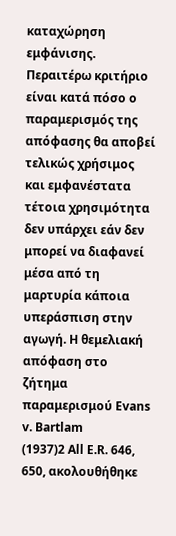καταχώρηση εμφάνισης. Περαιτέρω κριτήριο είναι κατά πόσο ο παραμερισμός της απόφασης θα αποβεί τελικώς χρήσιμος και εμφανέστατα τέτοια χρησιμότητα δεν υπάρχει εάν δεν μπορεί να διαφανεί μέσα από τη μαρτυρία κάποια υπεράσπιση στην αγωγή. Η θεμελιακή απόφαση στο ζήτημα παραμερισμού Evans v. Bartlam
(1937)2 All E.R. 646, 650, ακολουθήθηκε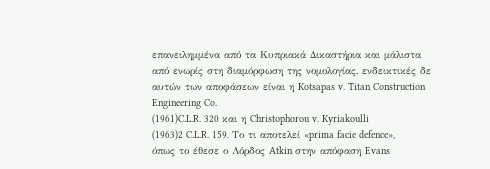επανειλημμένα από τα Κυπριακά Δικαστήρια και μάλιστα από ενωρίς στη διαμόρφωση της νομολογίας, ενδεικτικές δε αυτών των αποφάσεων είναι η Kotsapas v. Titan Construction Engineering Co.
(1961)C.L.R. 320 και η Christophorou v. Kyriakoulli
(1963)2 C.L.R. 159. Το τι αποτελεί «prima facie defence», όπως το έθεσε ο Λόρδος Atkin στην απόφαση Evans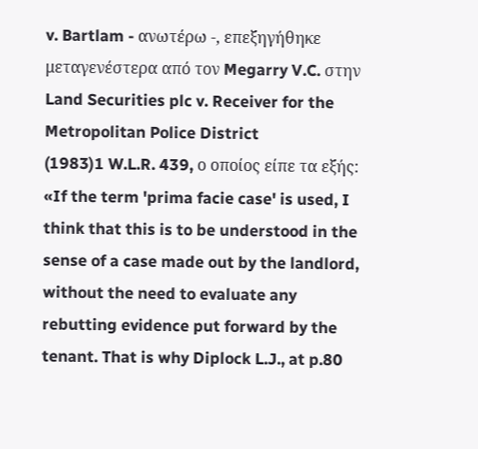v. Bartlam - ανωτέρω -, επεξηγήθηκε μεταγενέστερα από τον Megarry V.C. στην Land Securities plc v. Receiver for the Metropolitan Police District
(1983)1 W.L.R. 439, ο οποίος είπε τα εξής: «If the term 'prima facie case' is used, I think that this is to be understood in the sense of a case made out by the landlord, without the need to evaluate any rebutting evidence put forward by the tenant. That is why Diplock L.J., at p.80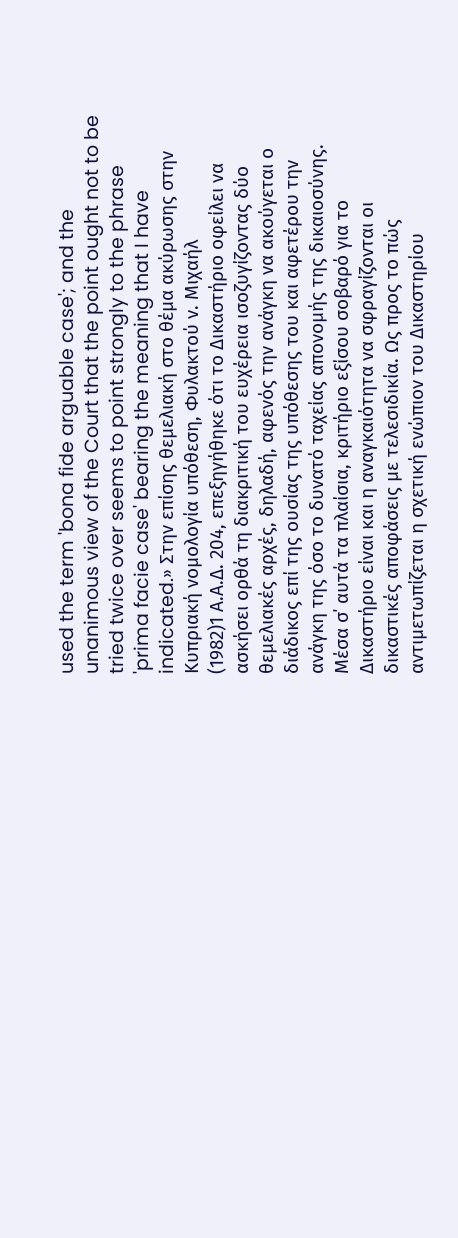used the term 'bona fide arguable case'; and the unanimous view of the Court that the point ought not to be tried twice over seems to point strongly to the phrase 'prima facie case' bearing the meaning that I have indicated.» Στην επίσης θεμελιακή στο θέμα ακύρωσης στην Κυπριακή νομολογία υπόθεση, Φυλακτού ν. Μιχαήλ
(1982)1 Α.Α.Δ. 204, επεξηγήθηκε ότι το Δικαστήριο οφείλει να ασκήσει ορθά τη διακριτική του ευχέρεια ισοζυγίζοντας δύο θεμελιακές αρχές, δηλαδή, αφενός την ανάγκη να ακούγεται ο διάδικος επί της ουσίας της υπόθεσης του και αφετέρου την ανάγκη της όσο το δυνατό ταχείας απονομής της δικαιοσύνης. Μέσα σ΄ αυτά τα πλαίσια, κριτήριο εξίσου σοβαρό για το Δικαστήριο είναι και η αναγκαιότητα να σφραγίζονται οι δικαστικές αποφάσεις με τελεσιδικία. Ως προς το πώς αντιμετωπίζεται η σχετική ενώπιον του Δικαστηρίου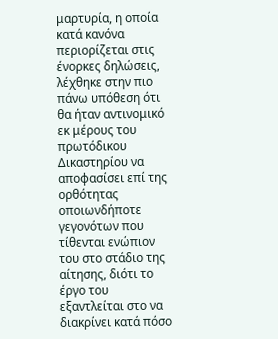μαρτυρία, η οποία κατά κανόνα περιορίζεται στις ένορκες δηλώσεις, λέχθηκε στην πιο πάνω υπόθεση ότι θα ήταν αντινομικό εκ μέρους του πρωτόδικου Δικαστηρίου να αποφασίσει επί της ορθότητας οποιωνδήποτε γεγονότων που τίθενται ενώπιον του στο στάδιο της αίτησης, διότι το έργο του εξαντλείται στο να διακρίνει κατά πόσο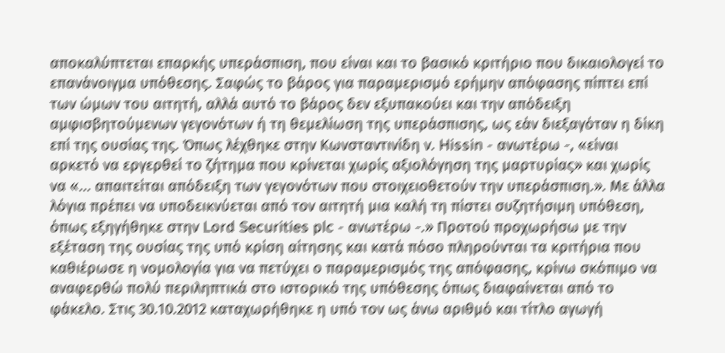αποκαλύπτεται επαρκής υπεράσπιση, που είναι και το βασικό κριτήριο που δικαιολογεί το επανάνοιγμα υπόθεσης. Σαφώς το βάρος για παραμερισμό ερήμην απόφασης πίπτει επί των ώμων του αιτητή, αλλά αυτό το βάρος δεν εξυπακούει και την απόδειξη αμφισβητούμενων γεγονότων ή τη θεμελίωση της υπεράσπισης, ως εάν διεξαγόταν η δίκη επί της ουσίας της. Όπως λέχθηκε στην Κωνσταντινίδη ν. Hissin - ανωτέρω -, «είναι αρκετό να εργερθεί το ζήτημα που κρίνεται χωρίς αξιολόγηση της μαρτυρίας» και χωρίς να «... απαιτείται απόδειξη των γεγονότων που στοιχειοθετούν την υπεράσπιση.». Με άλλα λόγια πρέπει να υποδεικνύεται από τον αιτητή μια καλή τη πίστει συζητήσιμη υπόθεση, όπως εξηγήθηκε στην Lord Securities plc - ανωτέρω -.» Προτού προχωρήσω με την εξέταση της ουσίας της υπό κρίση αίτησης και κατά πόσο πληρούνται τα κριτήρια που καθιέρωσε η νομολογία για να πετύχει ο παραμερισμός της απόφασης, κρίνω σκόπιμο να αναφερθώ πολύ περιληπτικά στο ιστορικό της υπόθεσης όπως διαφαίνεται από το φάκελο. Στις 30.10.2012 καταχωρήθηκε η υπό τον ως άνω αριθμό και τίτλο αγωγή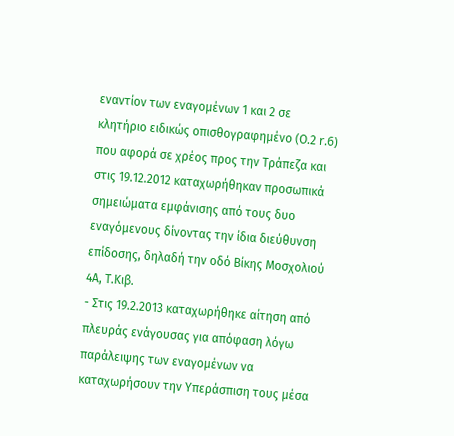εναντίον των εναγομένων 1 και 2 σε κλητήριο ειδικώς οπισθογραφημένο (Ο.2 r.6) που αφορά σε χρέος προς την Τράπεζα και στις 19.12.2012 καταχωρήθηκαν προσωπικά σημειώματα εμφάνισης από τους δυο εναγόμενους δίνοντας την ίδια διεύθυνση επίδοσης, δηλαδή την οδό Βίκης Μοσχολιού 4Α, Τ.Κιβ.
- Στις 19.2.2013 καταχωρήθηκε αίτηση από πλευράς ενάγουσας για απόφαση λόγω παράλειψης των εναγομένων να καταχωρήσουν την Υπεράσπιση τους μέσα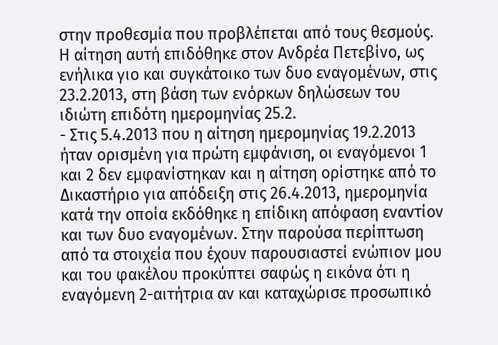στην προθεσμία που προβλέπεται από τους θεσμούς. Η αίτηση αυτή επιδόθηκε στον Ανδρέα Πετεβίνο, ως ενήλικα γιο και συγκάτοικο των δυο εναγομένων, στις 23.2.2013, στη βάση των ενόρκων δηλώσεων του ιδιώτη επιδότη ημερομηνίας 25.2.
- Στις 5.4.2013 που η αίτηση ημερομηνίας 19.2.2013 ήταν ορισμένη για πρώτη εμφάνιση, οι εναγόμενοι 1 και 2 δεν εμφανίστηκαν και η αίτηση ορίστηκε από το Δικαστήριο για απόδειξη στις 26.4.2013, ημερομηνία κατά την οποία εκδόθηκε η επίδικη απόφαση εναντίον και των δυο εναγομένων. Στην παρούσα περίπτωση από τα στοιχεία που έχουν παρουσιαστεί ενώπιον μου και του φακέλου προκύπτει σαφώς η εικόνα ότι η εναγόμενη 2-αιτήτρια αν και καταχώρισε προσωπικό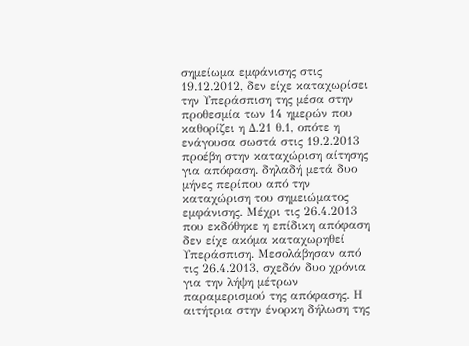σημείωμα εμφάνισης στις 19.12.2012, δεν είχε καταχωρίσει την Υπεράσπιση της μέσα στην προθεσμία των 14 ημερών που καθορίζει η Δ.21 θ.1, οπότε η ενάγουσα σωστά στις 19.2.2013 προέβη στην καταχώριση αίτησης για απόφαση. δηλαδή μετά δυο μήνες περίπου από την καταχώριση του σημειώματος εμφάνισης. Μέχρι τις 26.4.2013 που εκδόθηκε η επίδικη απόφαση δεν είχε ακόμα καταχωρηθεί Υπεράσπιση. Μεσολάβησαν από τις 26.4.2013, σχεδόν δυο χρόνια για την λήψη μέτρων παραμερισμού της απόφασης. Η αιτήτρια στην ένορκη δήλωση της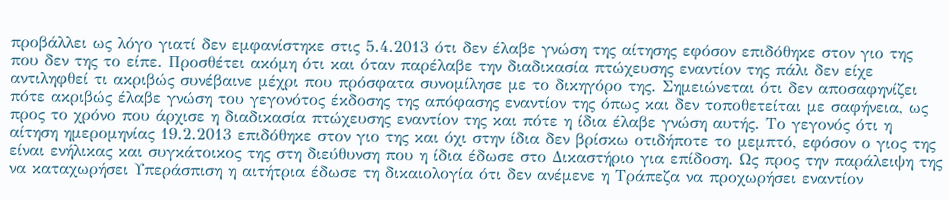προβάλλει ως λόγο γιατί δεν εμφανίστηκε στις 5.4.2013 ότι δεν έλαβε γνώση της αίτησης εφόσον επιδόθηκε στον γιο της που δεν της το είπε. Προσθέτει ακόμη ότι και όταν παρέλαβε την διαδικασία πτώχευσης εναντίον της πάλι δεν είχε αντιληφθεί τι ακριβώς συνέβαινε μέχρι που πρόσφατα συνομίλησε με το δικηγόρο της. Σημειώνεται ότι δεν αποσαφηνίζει πότε ακριβώς έλαβε γνώση του γεγονότος έκδοσης της απόφασης εναντίον της όπως και δεν τοποθετείται με σαφήνεια, ως προς το χρόνο που άρχισε η διαδικασία πτώχευσης εναντίον της και πότε η ίδια έλαβε γνώση αυτής. Το γεγονός ότι η αίτηση ημερομηνίας 19.2.2013 επιδόθηκε στον γιο της και όχι στην ίδια δεν βρίσκω οτιδήποτε το μεμπτό, εφόσον ο γιος της είναι ενήλικας και συγκάτοικος της στη διεύθυνση που η ίδια έδωσε στο Δικαστήριο για επίδοση. Ως προς την παράλειψη της να καταχωρήσει Υπεράσπιση η αιτήτρια έδωσε τη δικαιολογία ότι δεν ανέμενε η Τράπεζα να προχωρήσει εναντίον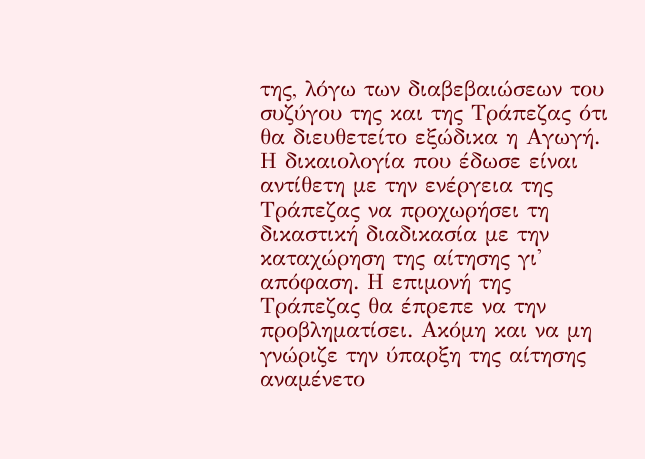της, λόγω των διαβεβαιώσεων του συζύγου της και της Τράπεζας ότι θα διευθετείτο εξώδικα η Αγωγή. Η δικαιολογία που έδωσε είναι αντίθετη με την ενέργεια της Τράπεζας να προχωρήσει τη δικαστική διαδικασία με την καταχώρηση της αίτησης γι' απόφαση. Η επιμονή της Τράπεζας θα έπρεπε να την προβληματίσει. Ακόμη και να μη γνώριζε την ύπαρξη της αίτησης αναμένετο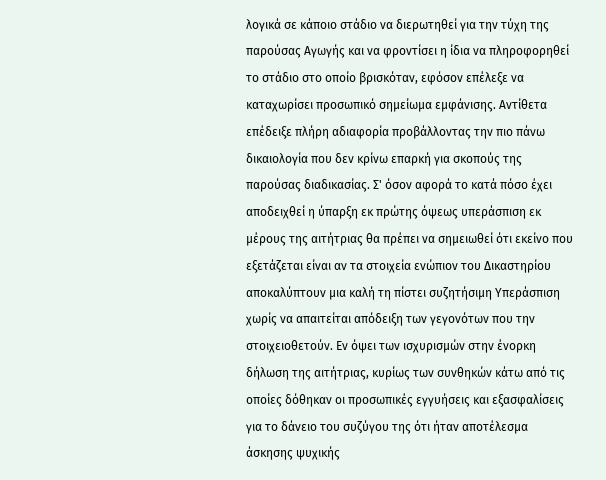λογικά σε κάποιο στάδιο να διερωτηθεί για την τύχη της παρούσας Αγωγής και να φροντίσει η ίδια να πληροφορηθεί το στάδιο στο οποίο βρισκόταν, εφόσον επέλεξε να καταχωρίσει προσωπικό σημείωμα εμφάνισης. Αντίθετα επέδειξε πλήρη αδιαφορία προβάλλοντας την πιο πάνω δικαιολογία που δεν κρίνω επαρκή για σκοπούς της παρούσας διαδικασίας. Σ' όσον αφορά το κατά πόσο έχει αποδειχθεί η ύπαρξη εκ πρώτης όψεως υπεράσπιση εκ μέρους της αιτήτριας θα πρέπει να σημειωθεί ότι εκείνο που εξετάζεται είναι αν τα στοιχεία ενώπιον του Δικαστηρίου αποκαλύπτουν μια καλή τη πίστει συζητήσιμη Υπεράσπιση χωρίς να απαιτείται απόδειξη των γεγονότων που την στοιχειοθετούν. Εν όψει των ισχυρισμών στην ένορκη δήλωση της αιτήτριας, κυρίως των συνθηκών κάτω από τις οποίες δόθηκαν οι προσωπικές εγγυήσεις και εξασφαλίσεις για το δάνειο του συζύγου της ότι ήταν αποτέλεσμα άσκησης ψυχικής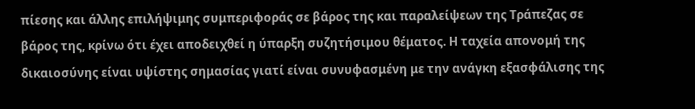πίεσης και άλλης επιλήψιμης συμπεριφοράς σε βάρος της και παραλείψεων της Τράπεζας σε βάρος της, κρίνω ότι έχει αποδειχθεί η ύπαρξη συζητήσιμου θέματος. Η ταχεία απονομή της δικαιοσύνης είναι υψίστης σημασίας γιατί είναι συνυφασμένη με την ανάγκη εξασφάλισης της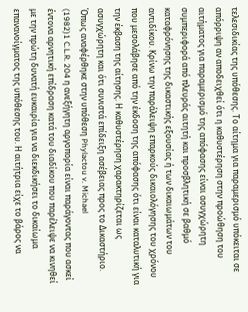τελεσιδικίας της υπόθεσης. Το αίτημα για παραμερισμό υπόκειται σε απόρριψη αν αποδειχθεί ότι η καθυστέρηση στην προώθηση του αιτήματος για παραμερισμό της απόφασης είναι ασυγχώρητη συμπεριφορά από πλευράς αιτητή και προσβλητική σε βαθμό καταφρόνησης της δικαστικής εξουσίας ή των δικαιωμάτων του αντιδίκου. Κρίνω την παράλειψη επαρκούς δικαιολόγησης του χρόνου που μεσολάβησε από την έκδοση της απόφασης ότι είναι καταλυτική για την έκβαση της αίτησης. Η καθυστέρηση χαρακτηρίζεται ως ασυγχώρητη και ότι συνιστά επίδειξη ασέβειας προς το Δικαστήριο. Όπως αναφέρθηκε στην υπόθεση Phylactou v. Michael
(1982)1 C.L.R. 204 η ανεξήγητη αργοπορία είναι παράγοντας που ασκεί έντονα αρνητική επίδραση κατά του διαδίκου που παρέλειψε να κινηθεί με την πρώτη δυνατή ευκαιρία για να διεκδικήσει το δικαίωμα επανανοίγματος της υπόθεσης του. Η αιτήτρια είχε το βάρος να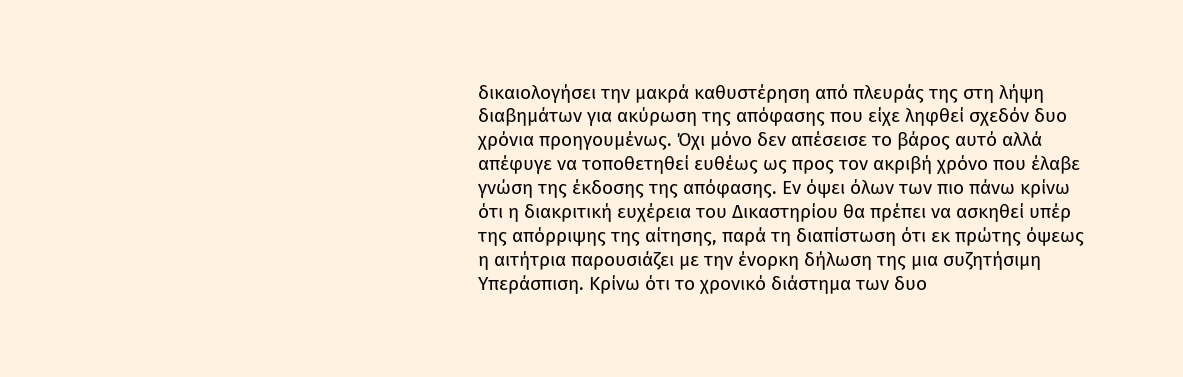δικαιολογήσει την μακρά καθυστέρηση από πλευράς της στη λήψη διαβημάτων για ακύρωση της απόφασης που είχε ληφθεί σχεδόν δυο χρόνια προηγουμένως. Όχι μόνο δεν απέσεισε το βάρος αυτό αλλά απέφυγε να τοποθετηθεί ευθέως ως προς τον ακριβή χρόνο που έλαβε γνώση της έκδοσης της απόφασης. Εν όψει όλων των πιο πάνω κρίνω ότι η διακριτική ευχέρεια του Δικαστηρίου θα πρέπει να ασκηθεί υπέρ της απόρριψης της αίτησης, παρά τη διαπίστωση ότι εκ πρώτης όψεως η αιτήτρια παρουσιάζει με την ένορκη δήλωση της μια συζητήσιμη Υπεράσπιση. Κρίνω ότι το χρονικό διάστημα των δυο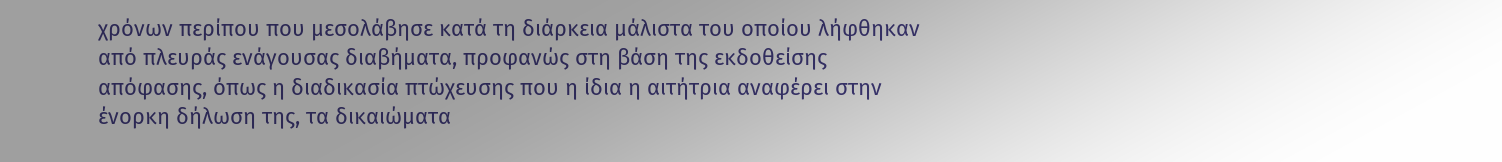χρόνων περίπου που μεσολάβησε κατά τη διάρκεια μάλιστα του οποίου λήφθηκαν από πλευράς ενάγουσας διαβήματα, προφανώς στη βάση της εκδοθείσης απόφασης, όπως η διαδικασία πτώχευσης που η ίδια η αιτήτρια αναφέρει στην ένορκη δήλωση της, τα δικαιώματα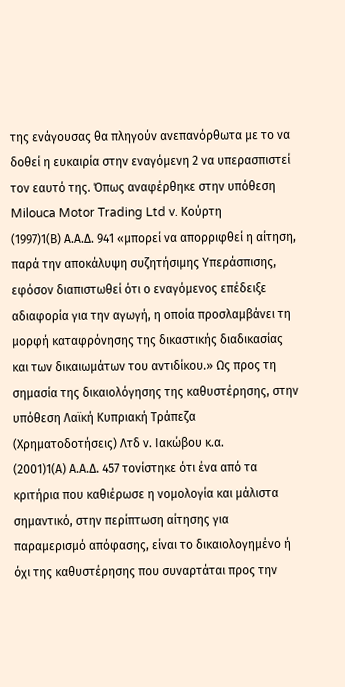της ενάγουσας θα πληγούν ανεπανόρθωτα με το να δοθεί η ευκαιρία στην εναγόμενη 2 να υπερασπιστεί τον εαυτό της. Όπως αναφέρθηκε στην υπόθεση Milouca Motor Trading Ltd v. Κούρτη
(1997)1(Β) Α.Α.Δ. 941 «μπορεί να απορριφθεί η αίτηση, παρά την αποκάλυψη συζητήσιμης Υπεράσπισης, εφόσον διαπιστωθεί ότι ο εναγόμενος επέδειξε αδιαφορία για την αγωγή, η οποία προσλαμβάνει τη μορφή καταφρόνησης της δικαστικής διαδικασίας και των δικαιωμάτων του αντιδίκου.» Ως προς τη σημασία της δικαιολόγησης της καθυστέρησης, στην υπόθεση Λαϊκή Κυπριακή Τράπεζα (Χρηματοδοτήσεις) Λτδ ν. Ιακώβου κ.α.
(2001)1(Α) Α.Α.Δ. 457 τονίστηκε ότι ένα από τα κριτήρια που καθιέρωσε η νομολογία και μάλιστα σημαντικό, στην περίπτωση αίτησης για παραμερισμό απόφασης, είναι το δικαιολογημένο ή όχι της καθυστέρησης που συναρτάται προς την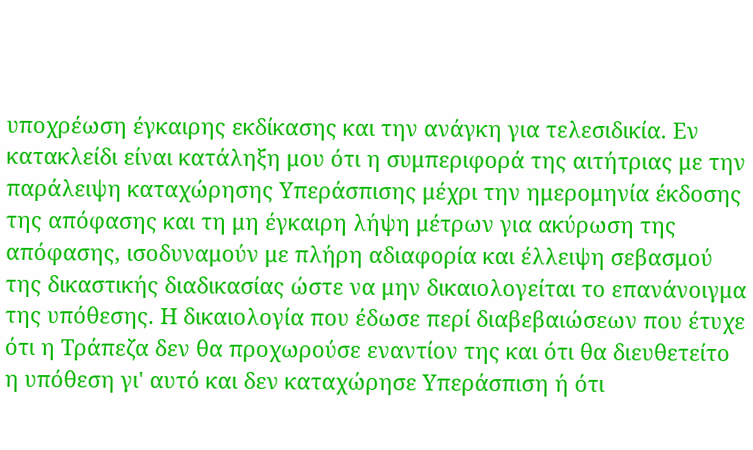υποχρέωση έγκαιρης εκδίκασης και την ανάγκη για τελεσιδικία. Εν κατακλείδι είναι κατάληξη μου ότι η συμπεριφορά της αιτήτριας με την παράλειψη καταχώρησης Υπεράσπισης μέχρι την ημερομηνία έκδοσης της απόφασης και τη μη έγκαιρη λήψη μέτρων για ακύρωση της απόφασης, ισοδυναμούν με πλήρη αδιαφορία και έλλειψη σεβασμού της δικαστικής διαδικασίας ώστε να μην δικαιολογείται το επανάνοιγμα της υπόθεσης. Η δικαιολογία που έδωσε περί διαβεβαιώσεων που έτυχε ότι η Τράπεζα δεν θα προχωρούσε εναντίον της και ότι θα διευθετείτο η υπόθεση γι' αυτό και δεν καταχώρησε Υπεράσπιση ή ότι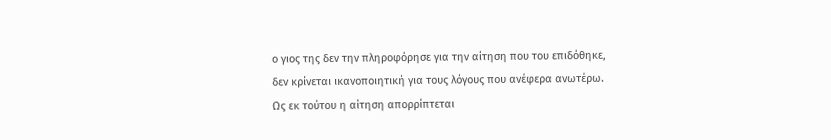ο γιος της δεν την πληροφόρησε για την αίτηση που του επιδόθηκε, δεν κρίνεται ικανοποιητική για τους λόγους που ανέφερα ανωτέρω. Ως εκ τούτου η αίτηση απορρίπτεται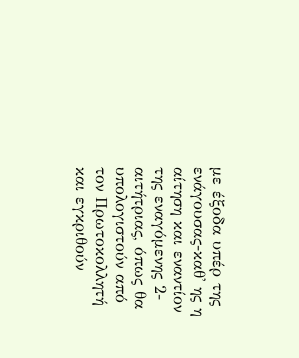με έξοδα υπέρ της ενάγουσας-καθ' ης η αίτηση και εναντίον της εναγόμενης 2-αιτήτριας, όπως θα υπολογιστούν από τον Πρωτοκολλητή και εγκριθούν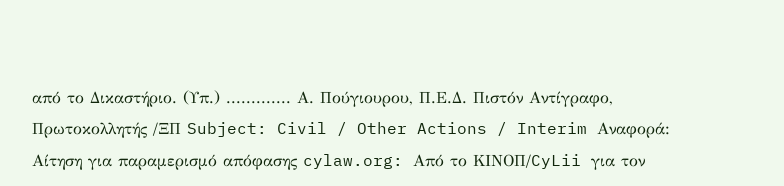από το Δικαστήριο. (Υπ.) ............. Α. Πούγιουρου, Π.Ε.Δ. Πιστόν Αντίγραφο, Πρωτοκολλητής /ΞΠ Subject: Civil / Other Actions / Interim Αναφορά: Αίτηση για παραμερισμό απόφασης cylaw.org: Από το ΚΙΝOΠ/CyLii για τον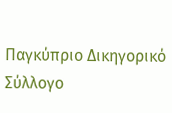Παγκύπριο Δικηγορικό Σύλλογο